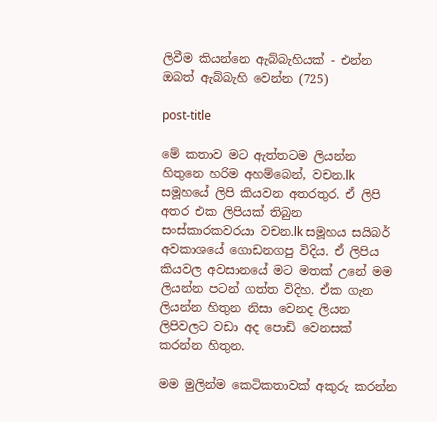ලිවීම කියන්නෙ ඇබ්බැහියක් - එන්න ඔබත් ඇබ්බැහි වෙන්න (725)

post-title

මේ කතාව මට ඇත්තටම ලියන්න හිතුනෙ හරිම අහම්බෙන්, වචන.lk සමූහයේ ලිපි කියවන අතරතුර. ඒ ලිපි අතර එක ලිපියක් තිබුන සංස්කාරකවරයා වචන.lk සමූහය සයිබර් අවකාශයේ ගොඩනගපු විදිය. ඒ ලිපිය කියවල අවසානයේ මට මතක් උනේ මම ලියන්න පටන් ගත්ත විදිහ. ඒක ගැන ලියන්න හිතුන නිසා වෙනද ලියන ලිපිවලට වඩා අද පොඩි වෙනසක් කරන්න හිතුන.

මම මුලින්ම කෙටිකතාවක් අකුරු කරන්න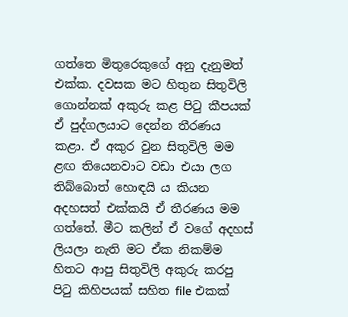ගත්තෙ මිතුරෙකුගේ අනු දැනුමත් එක්ක. දවසක මට හිතුන සිතුවිලි ගොන්නක් අකුරු කළ පිටු කීපයක් ඒ පුද්ගලයාට දෙන්න තීරණය කළා. ඒ අකුර වුන සිතුවිලි මම ළඟ තියෙනවාට වඩා එයා ලග තිබ්බොත් හොඳයි ය කියන අදහසත් එක්කයි ඒ තීරණය මම ගත්තේ. මීට කලින් ඒ වගේ අදහස් ලියලා නැති මට ඒක නිකම්ම හිතට ආපු සිතුවිලි අකුරු කරපු පිටු කිහිපයක් සහිත file එකක්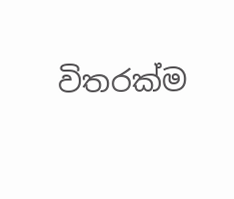විතරක්ම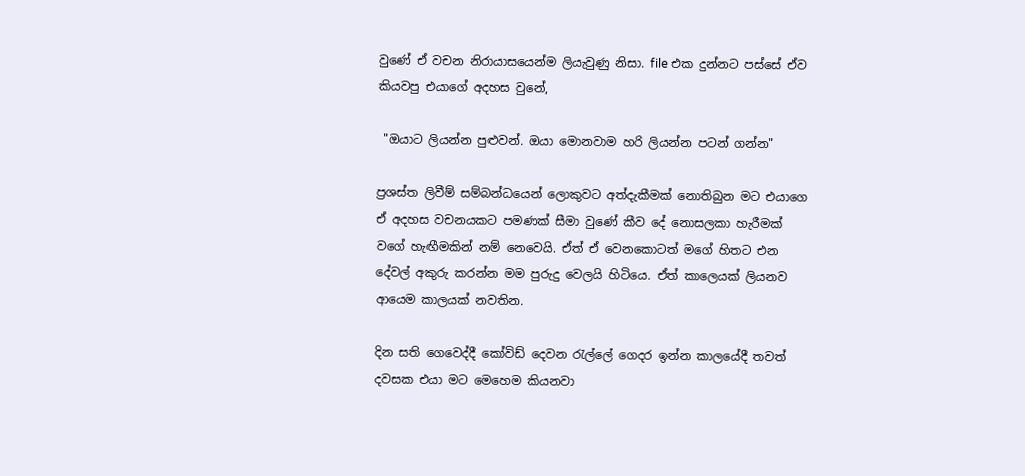වුණේ ඒ වචන නිරායාසයෙන්ම ලියැවුණු නිසා. file එක දුන්නට පස්සේ ඒව කියවපු එයාගේ අදහස වුනේ,

 "ඔයාට ලියන්න පුළුවන්. ඔයා මොනවාම හරි ලියන්න පටන් ගන්න"

ප්‍රශස්ත ලිවීම් සම්බන්ධයෙන් ලොකුවට අත්දැකීමක් නොතිබුන මට එයාගෙ ඒ අදහස වචනයකට පමණක් සීමා වුණේ කීව දේ නොසලකා හැරීමක් වගේ හැඟීමකින් නම් නෙවෙයි. ඒත් ඒ වෙනකොටත් මගේ හිතට එන දේවල් අකුරු කරන්න මම පුරුදු වෙලයි හිටියෙ. ඒත් කාලෙ‍යක් ලියනව ආයෙම කාලයක් නවතින.

දින සති ගෙවෙද්දී කෝවිඩ් දෙවන රැල්ලේ ගෙදර ඉන්න කාලයේදී තවත් දවසක එයා මට මෙහෙම කියනවා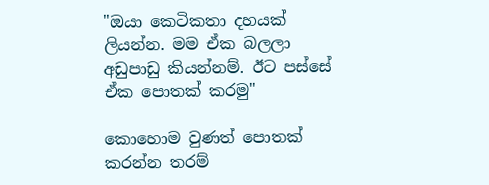"ඔයා කෙටිකතා දහයක් ලියන්න. මම ඒක බලලා අඩුපාඩු කියන්නම්. ඊට පස්සේ ඒක පොතක් කරමු"

කොහොම වුණත් පොතක් කරන්න තරම්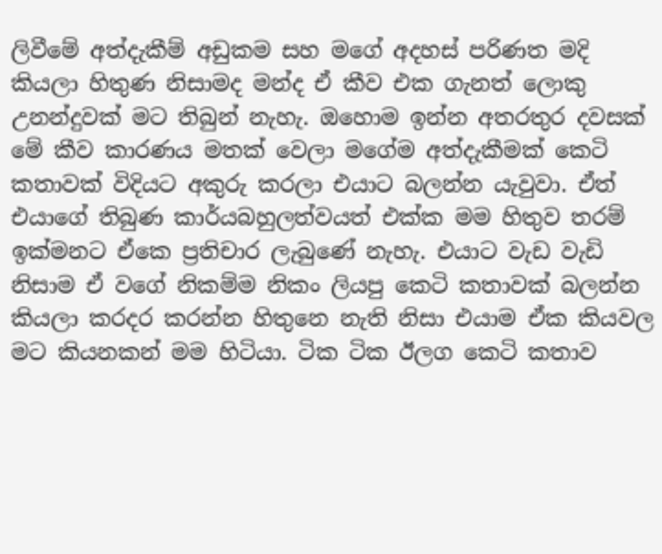ලිවීමේ අත්දැකීම් අඩුකම සහ මගේ අදහස් පරිණත මදි කියලා හිතුණ නිසාමද මන්ද ඒ කීව එක ගැනත් ලොකු උනන්දුවක් මට තිබුන් නැහැ. ඔහොම ඉන්න අතරතුර දවසක් මේ කීව කාරණය මතක් වෙලා මගේම අත්දැකීමක් කෙටි කතාවක් විදියට අකුරු කරලා එයාට බලන්න යැවුවා. ඒත් එයාගේ තිබුණ කාර්යබහුලත්වයත් එක්ක මම හිතුව තරම් ඉක්මනට ඒකෙ ප්‍රතිචාර ලැබුණේ නැහැ. එයාට වැඩ වැඩි නිසාම ඒ වගේ නිකම්ම නිකං ලියපු කෙටි කතාවක් බලන්න කියලා කරදර කරන්න හිතුනෙ නැති නිසා එයාම ඒක කියවල මට කියනකන් මම හිටියා. ටික ටික ඊලග කෙටි කතාව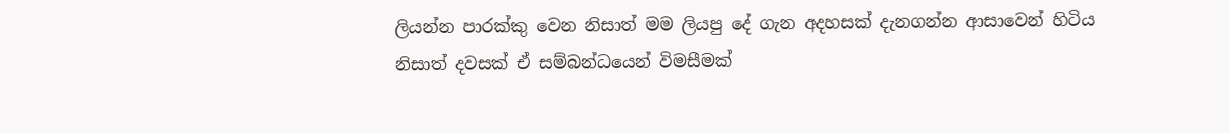ලියන්න පාරක්කු වෙන නිසාත් මම ලියපු දේ ගැන අදහසක් දැනගන්න ආසාවෙන් හිටිය නිසාත් දවසක් ඒ සම්බන්ධයෙන් විමසීමක්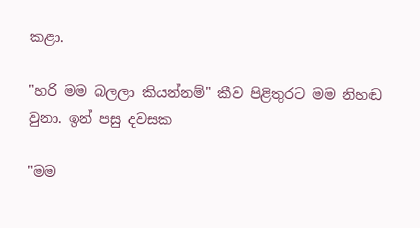කළා.

"හරි මම බලලා කියන්නම්" කීව පිළිතුරට මම නිහඬ වුනා. ඉන් පසු දවසක

"මම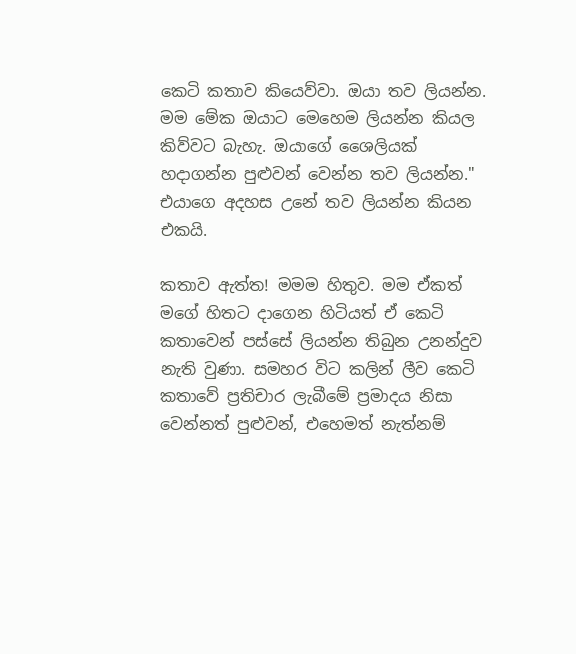කෙටි කතාව කියෙව්වා. ඔයා තව ලියන්න. මම මේක ඔයාට මෙහෙම ලියන්න කියල කිව්වට බැහැ. ඔයාගේ ශෛලියක් හදාගන්න පුළුවන් වෙන්න තව ලියන්න." එයාගෙ අදහස උනේ තව ලියන්න කියන එකයි.

කතාව ඇත්ත! මමම හිතුව. මම ඒකත් මගේ හිතට දාගෙන හිටියත් ඒ කෙටි කතාවෙන් පස්සේ ලියන්න තිබුන උනන්දුව නැති වුණා. සමහර විට කලින් ලීව කෙටි කතාවේ ප්‍රතිචාර ලැබීමේ ප්‍රමාදය නිසා වෙන්නත් පුළුවන්, එහෙමත් නැත්නම්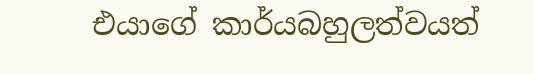එයාගේ කාර්යබහුලත්වයත්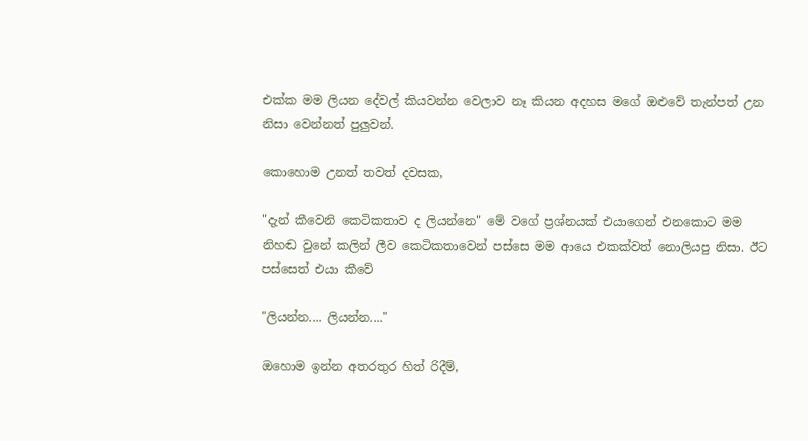එක්ක මම ලියන දේවල් කියවන්න වෙලාව නෑ කියන අදහස මගේ ඔළුවේ තැන්පත් උන නිසා වෙන්නත් පුලුවන්.

කොහොම උනත් තවත් දවසක,

"දැන් කීවෙනි කෙටිකතාව ද ලියන්නෙ" මේ වගේ ප්‍රශ්නයක් එයාගෙන් එනකොට මම නිහඬ වුනේ කලින් ලීව කෙටිකතාවෙන් පස්සෙ මම ආයෙ එකක්වත් නොලියපු නිසා. ඊට පස්සෙත් එයා කීවේ

"ලියන්න.... ලියන්න...."

ඔහොම ඉන්න අතරතුර හිත් රිදීම්,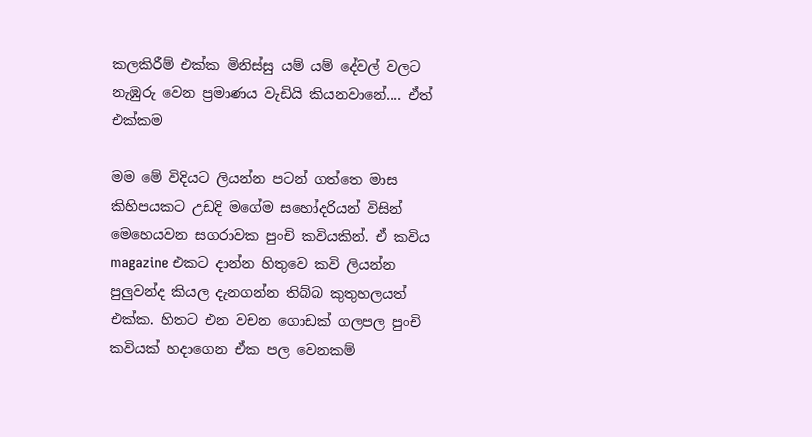කලකිරීම් එක්ක මිනිස්සු යම් යම් දේවල් වලට නැඹුරු වෙන ප්‍රමාණය වැඩියි කියනවානේ.... ඒත් එක්කම

මම මේ විදියට ලියන්න පටන් ගත්තෙ මාස කිහිපයකට උඩදි මගේම සහෝදරියන් විසින් මෙහෙයවන සගරාවක පුංචි කවියකින්. ඒ කවිය magazine එකට දාන්න හිතුවෙ කවි ලියන්න පුලුවන්ද කියල දැනගන්න තිබ්බ කුතුහලයත් එක්ක. හිතට එන වචන ගොඩක් ගලපල පුංචි කවියක් හදාගෙන ඒක පල වෙනකම්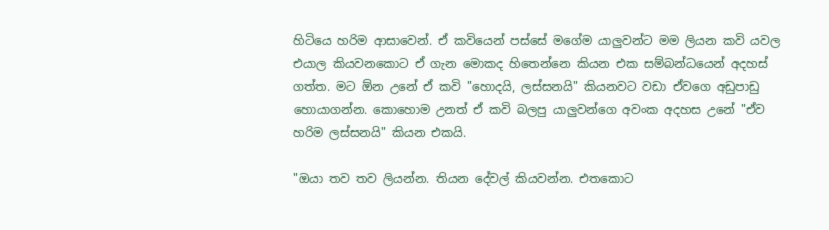හිටියෙ හරිම ආසාවෙන්. ඒ කවියෙන් පස්සේ මගේම යාලුවන්ට මම ලියන කවි යවල එයාල කියවනකොට ඒ ගැන මොකද හිතෙන්නෙ කියන එක සම්බන්ධයෙන් අදහස් ගත්ත. මට ඕන උනේ ඒ කවි "හොදයි, ලස්සනයි" කියනවට වඩා ඒවගෙ අඩුපාඩු හොයාගන්න. කොහොම උනත් ඒ කවි බලපු යාලුවන්ගෙ අවංක අදහස උනේ "ඒව හරිම ලස්සනයි" කියන එකයි.

"ඔයා තව තව ලියන්න. තියන දේවල් කියවන්න. එතකොට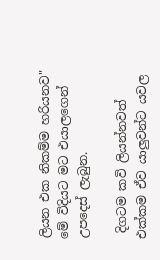ලියන එක නිකම්ම හරියනව" මේ විදියට මට එයාලගෙන් උපදෙස් ලැබුන.

 දිගටම කවි ලියන්නවත් එක්කම ඒව යාලුවන්ට යවල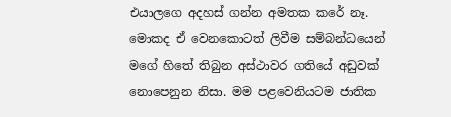එයාලගෙ අදහස් ගන්න අමතක කරේ නෑ. මොකද ඒ වෙනකොටත් ලිවීම සම්බන්ධයෙන් මගේ හිතේ තිබුන අස්ථාවර ගතියේ අඩුවක් නොපෙනුන නිසා. මම පළවෙනියටම ජාතික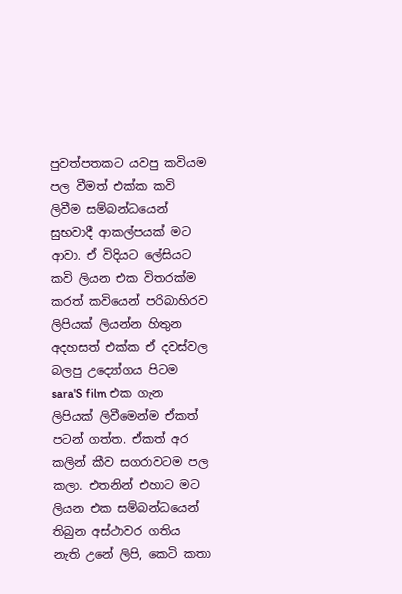පුවත්පතකට යවපු කවියම පල වීමත් එක්ක කවි ලිවීම සම්බන්ධයෙන් සුභවාදී ආකල්පයක් මට ආවා. ඒ විදියට ලේසියට කවි ලියන එක විතරක්ම කරත් කවියෙන් පරිබාහිරව ලිපියක් ලියන්න හිතුන අදහසත් එක්ක ඒ දවස්වල බලපු උද්‍යෝගය පිටම sara'S film එක ගැන ලිපියක් ලිවීමෙන්ම ඒකත් පටන් ගත්ත. ඒකත් අර කලින් කීව සගරාවටම පල කලා. එතනින් එහාට මට ලියන එක සම්බන්ධයෙන් තිබුන අස්ථාවර ගතිය නැති උනේ ලිපි, කෙටි කතා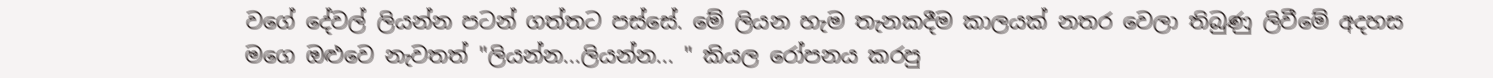වගේ දේවල් ලියන්න පටන් ගත්තට පස්සේ. මේ ලියන හැම තැනකදීම කාලයක් නතර වෙලා තිබුණු ලිවීමේ අදහස මගෙ ඔළුවෙ නැවතත් "ලියන්න...ලියන්න... " කියල රෝපනය කරපු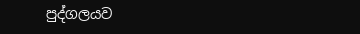පුද්ගලයව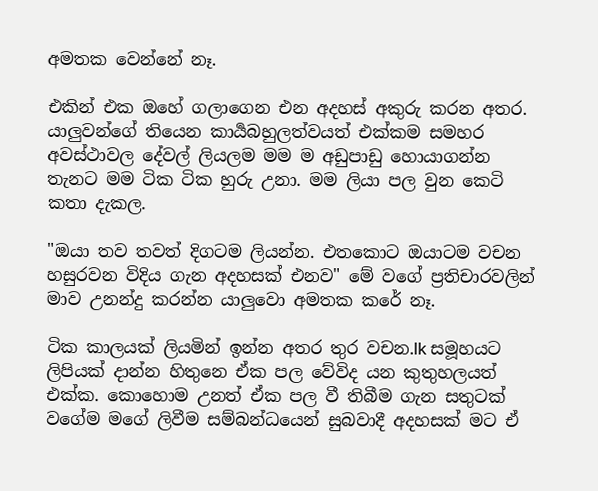අමතක වෙන්නේ නෑ.

එකින් එක ඔහේ ගලාගෙන එන අදහස් අකුරු කරන අතර. යාලුවන්ගේ තියෙන කාර්‍යබහුලත්වයත් එක්කම සමහර අවස්ථාවල දේවල් ලියලම මම ම අඩුපාඩු හොයාගන්න තැනට මම ටික ටික හුරු උනා. මම ලියා පල වුන කෙටි කතා දැකල.

"ඔයා තව තවත් දිගටම ලියන්න. එතකොට ඔයාටම වචන හසුරවන විදිය ගැන අදහසක් එනව" මේ වගේ ප්‍රතිචාරවලින් මාව උනන්දු කරන්න යාලුවො අමතක කරේ නෑ.

ටික කාලයක් ලියමින් ඉන්න අතර තුර වචන.lk සමූහයට ලිපියක් දාන්න හිතුනෙ ඒක පල වේවිද යන කුතුහලයත් එක්ක. කොහොම උනත් ඒක පල වී තිබීම ගැන සතුටක් වගේම මගේ ලිවීම සම්බන්ධයෙන් සුබවාදී අදහසක් මට ඒ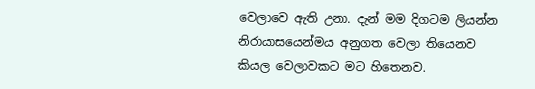වෙලාවෙ ඇති උනා. දැන් මම දිගටම ලියන්න නිරායාසයෙන්මය අනුගත වෙලා තියෙනව කියල වෙලාවකට මට හිතෙනව.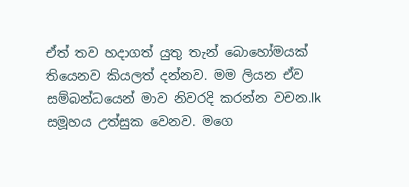ඒත් තව හදාගත් යුතු තැන් බොහෝමයක් තියෙනව කියලත් දන්නව. මම ලියන ඒව සම්බන්ධයෙන් මාව නිවරදි කරන්න වචන.lk සමූහය උත්සුක වෙනව. මගෙ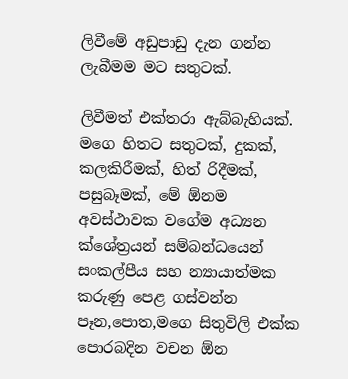ලිවීමේ අඩුපාඩු දැන ගන්න ලැබීමම මට සතුටක්.

ලිවීමත් එක්තරා ඇබ්බැහියක්. මගෙ හිතට සතුටක්, දුකක්, කලකිරීමක්, හිත් රිදීමක්, පසුබෑමක්, මේ ඕනම අවස්ථාවක වගේම අධ්‍යන ක්ශේත්‍රයන් සම්බන්ධයෙන් සංකල්පීය සහ න්‍යායාත්මක කරුණු පෙළ ගස්වන්න පෑන,පොත,මගෙ සිතුවිලි එක්ක පොරබදින වචන ඕන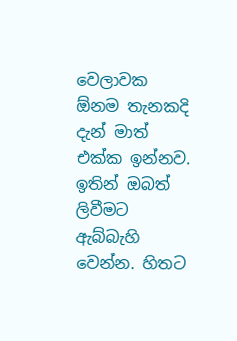වෙලාවක ඕනම තැනකදි දැන් මාත් එක්ක ඉන්නව. ඉතින් ඔබත් ලිවීමට ඇබ්බැහි වෙන්න. හිතට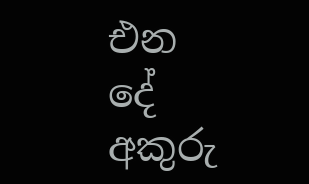එන දේ අකුරු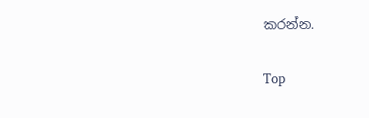කරන්න.

Top